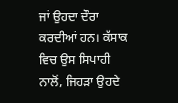ਜਾਂ ਉਹਦਾ ਦੌਰਾ ਕਰਦੀਆਂ ਹਨ। ਕੱਸਾਕ ਵਿਚ ਉਸ ਸਿਪਾਹੀ ਨਾਲੋਂ, ਜਿਹੜਾ ਉਹਦੇ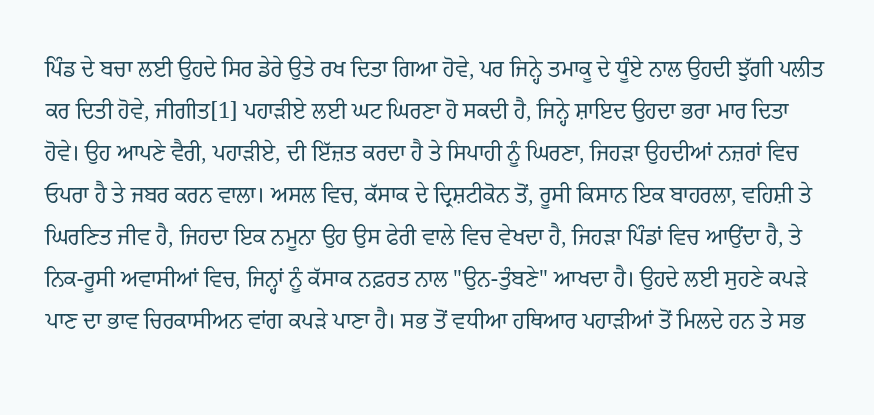ਪਿੰਡ ਦੇ ਬਚਾ ਲਈ ਉਹਦੇ ਸਿਰ ਡੇਰੇ ਉਤੇ ਰਖ ਦਿਤਾ ਗਿਆ ਹੋਵੇ, ਪਰ ਜਿਨ੍ਹੇ ਤਮਾਕੂ ਦੇ ਧੂੰਏ ਨਾਲ ਉਹਦੀ ਝੁੱਗੀ ਪਲੀਤ ਕਰ ਦਿਤੀ ਹੋਵੇ, ਜੀਗੀਤ[1] ਪਹਾੜੀਏ ਲਈ ਘਟ ਘਿਰਣਾ ਹੋ ਸਕਦੀ ਹੈ, ਜਿਨ੍ਹੇ ਸ਼ਾਇਦ ਉਹਦਾ ਭਰਾ ਮਾਰ ਦਿਤਾ ਹੋਵੇ। ਉਹ ਆਪਣੇ ਵੈਰੀ, ਪਹਾੜੀਏ, ਦੀ ਇੱਜ਼ਤ ਕਰਦਾ ਹੈ ਤੇ ਸਿਪਾਹੀ ਨੂੰ ਘਿਰਣਾ, ਜਿਹੜਾ ਉਹਦੀਆਂ ਨਜ਼ਰਾਂ ਵਿਚ ਓਪਰਾ ਹੈ ਤੇ ਜਬਰ ਕਰਨ ਵਾਲਾ। ਅਸਲ ਵਿਚ, ਕੱਸਾਕ ਦੇ ਦ੍ਰਿਸ਼ਟੀਕੋਨ ਤੋਂ, ਰੂਸੀ ਕਿਸਾਨ ਇਕ ਬਾਹਰਲਾ, ਵਹਿਸ਼ੀ ਤੇ ਘਿਰਣਿਤ ਜੀਵ ਹੈ, ਜਿਹਦਾ ਇਕ ਨਮੂਨਾ ਉਹ ਉਸ ਫੇਰੀ ਵਾਲੇ ਵਿਚ ਵੇਖਦਾ ਹੈ, ਜਿਹੜਾ ਪਿੰਡਾਂ ਵਿਚ ਆਉਂਦਾ ਹੈ, ਤੇ ਨਿਕ-ਰੂਸੀ ਅਵਾਸੀਆਂ ਵਿਚ, ਜਿਨ੍ਹਾਂ ਨੂੰ ਕੱਸਾਕ ਨਫ਼ਰਤ ਨਾਲ "ਉਨ-ਤੁੰਬਣੇ" ਆਖਦਾ ਹੈ। ਉਹਦੇ ਲਈ ਸੁਹਣੇ ਕਪੜੇ ਪਾਣ ਦਾ ਭਾਵ ਚਿਰਕਾਸੀਅਨ ਵਾਂਗ ਕਪੜੇ ਪਾਣਾ ਹੈ। ਸਭ ਤੋਂ ਵਧੀਆ ਹਥਿਆਰ ਪਹਾੜੀਆਂ ਤੋਂ ਮਿਲਦੇ ਹਨ ਤੇ ਸਭ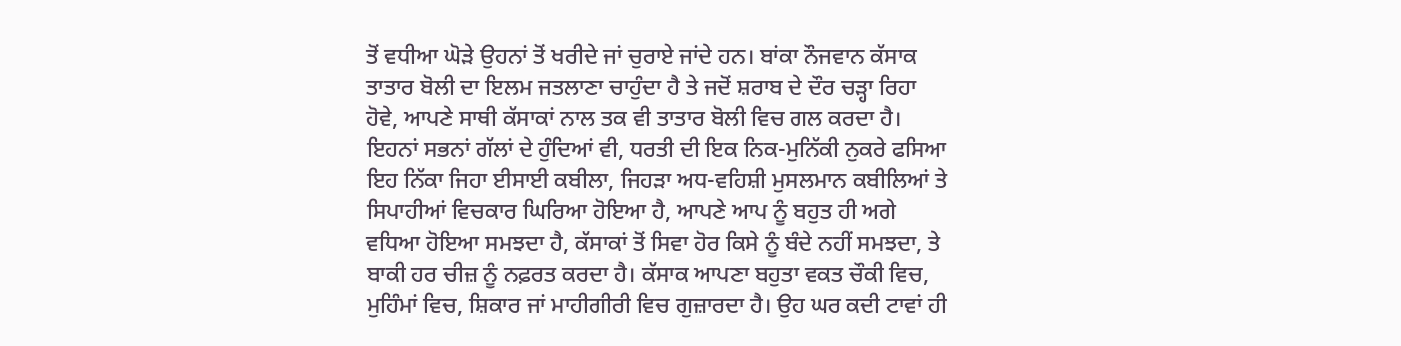ਤੋਂ ਵਧੀਆ ਘੋੜੇ ਉਹਨਾਂ ਤੋਂ ਖਰੀਦੇ ਜਾਂ ਚੁਰਾਏ ਜਾਂਦੇ ਹਨ। ਬਾਂਕਾ ਨੌਜਵਾਨ ਕੱਸਾਕ ਤਾਤਾਰ ਬੋਲੀ ਦਾ ਇਲਮ ਜਤਲਾਣਾ ਚਾਹੁੰਦਾ ਹੈ ਤੇ ਜਦੋਂ ਸ਼ਰਾਬ ਦੇ ਦੌਰ ਚੜ੍ਹਾ ਰਿਹਾ ਹੋਵੇ, ਆਪਣੇ ਸਾਥੀ ਕੱਸਾਕਾਂ ਨਾਲ ਤਕ ਵੀ ਤਾਤਾਰ ਬੋਲੀ ਵਿਚ ਗਲ ਕਰਦਾ ਹੈ।
ਇਹਨਾਂ ਸਭਨਾਂ ਗੱਲਾਂ ਦੇ ਹੁੰਦਿਆਂ ਵੀ, ਧਰਤੀ ਦੀ ਇਕ ਨਿਕ-ਮੁਨਿੱਕੀ ਨੁਕਰੇ ਫਸਿਆ ਇਹ ਨਿੱਕਾ ਜਿਹਾ ਈਸਾਈ ਕਬੀਲਾ, ਜਿਹੜਾ ਅਧ-ਵਹਿਸ਼ੀ ਮੁਸਲਮਾਨ ਕਬੀਲਿਆਂ ਤੇ ਸਿਪਾਹੀਆਂ ਵਿਚਕਾਰ ਘਿਰਿਆ ਹੋਇਆ ਹੈ, ਆਪਣੇ ਆਪ ਨੂੰ ਬਹੁਤ ਹੀ ਅਗੇ ਵਧਿਆ ਹੋਇਆ ਸਮਝਦਾ ਹੈ, ਕੱਸਾਕਾਂ ਤੋਂ ਸਿਵਾ ਹੋਰ ਕਿਸੇ ਨੂੰ ਬੰਦੇ ਨਹੀਂ ਸਮਝਦਾ, ਤੇ ਬਾਕੀ ਹਰ ਚੀਜ਼ ਨੂੰ ਨਫ਼ਰਤ ਕਰਦਾ ਹੈ। ਕੱਸਾਕ ਆਪਣਾ ਬਹੁਤਾ ਵਕਤ ਚੌਕੀ ਵਿਚ, ਮੁਹਿੰਮਾਂ ਵਿਚ, ਸ਼ਿਕਾਰ ਜਾਂ ਮਾਹੀਗੀਰੀ ਵਿਚ ਗੁਜ਼ਾਰਦਾ ਹੈ। ਉਹ ਘਰ ਕਦੀ ਟਾਵਾਂ ਹੀ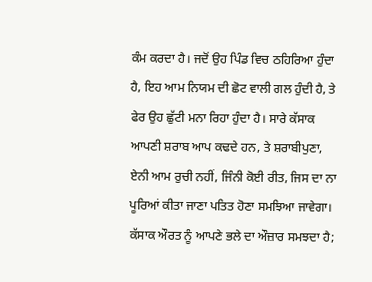ਕੰਮ ਕਰਦਾ ਹੈ। ਜਦੋਂ ਉਹ ਪਿੰਡ ਵਿਚ ਠਹਿਰਿਆ ਹੁੰਦਾ ਹੈ, ਇਹ ਆਮ ਨਿਯਮ ਦੀ ਛੋਟ ਵਾਲੀ ਗਲ ਹੁੰਦੀ ਹੈ, ਤੇ ਫੇਰ ਉਹ ਛੁੱਟੀ ਮਨਾ ਰਿਹਾ ਹੁੰਦਾ ਹੈ। ਸਾਰੇ ਕੱਸਾਕ ਆਪਣੀ ਸ਼ਰਾਬ ਆਪ ਕਢਦੇ ਹਨ, ਤੇ ਸ਼ਰਾਬੀਪੁਣਾ, ਏਨੀ ਆਮ ਰੁਚੀ ਨਹੀਂ, ਜਿੰਨੀ ਕੋਈ ਰੀਤ, ਜਿਸ ਦਾ ਨਾ ਪੂਰਿਆਂ ਕੀਤਾ ਜਾਣਾ ਪਤਿਤ ਹੋਣਾ ਸਮਝਿਆ ਜਾਵੇਗਾ। ਕੱਸਾਕ ਔਰਤ ਨੂੰ ਆਪਣੇ ਭਲੇ ਦਾ ਔਜ਼ਾਰ ਸਮਝਦਾ ਹੈ;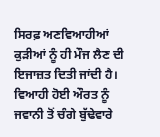ਸਿਰਫ਼ ਅਣਵਿਆਹੀਆਂ ਕੁੜੀਆਂ ਨੂੰ ਹੀ ਮੌਜ ਲੈਣ ਦੀ ਇਜਾਜ਼ਤ ਦਿਤੀ ਜਾਂਦੀ ਹੈ। ਵਿਆਹੀ ਹੋਈ ਔਰਤ ਨੂੰ ਜਵਾਨੀ ਤੋਂ ਚੰਗੇ ਬੁੱਢੇਵਾਰੇ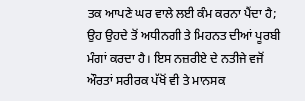ਤਕ ਆਪਣੇ ਘਰ ਵਾਲੇ ਲਈ ਕੰਮ ਕਰਨਾ ਪੈਂਦਾ ਹੈ; ਉਹ ਉਹਦੇ ਤੋਂ ਅਧੀਨਗੀ ਤੇ ਮਿਹਨਤ ਦੀਆਂ ਪੂਰਬੀ ਮੰਗਾਂ ਕਰਦਾ ਹੈ। ਇਸ ਨਜ਼ਰੀਏ ਦੇ ਨਤੀਜੇ ਵਜੋਂ ਔਰਤਾਂ ਸਰੀਰਕ ਪੱਖੋਂ ਵੀ ਤੇ ਮਾਨਸਕ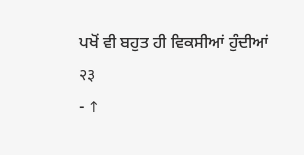ਪਖੋਂ ਵੀ ਬਹੁਤ ਹੀ ਵਿਕਸੀਆਂ ਹੁੰਦੀਆਂ
२३
- ↑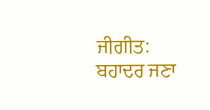ਜੀਗੀਤ: ਬਹਾਦਰ ਜਣਾ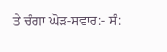ਤੇ ਚੰਗਾ ਘੋੜ-ਸਵਾਰ:- ਸੰ: